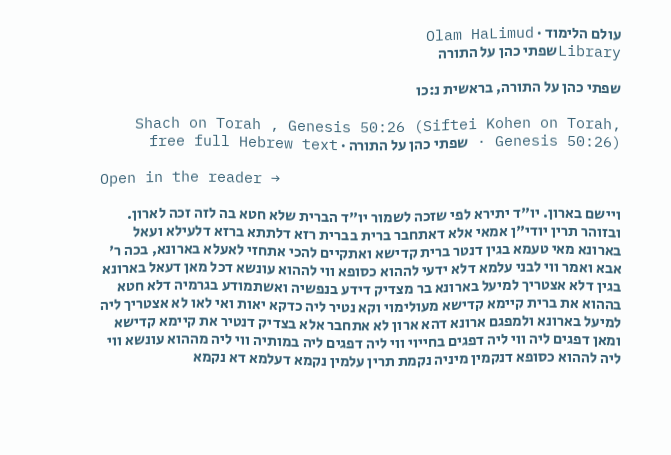עולם הלימוד · Olam HaLimud
Libraryשפתי כהן על התורה

שפתי כהן על התורה, בראשית נ:כו

Shach on Torah , Genesis 50:26 (Siftei Kohen on Torah, Genesis 50:26) · שפתי כהן על התורה · free full Hebrew text

Open in the reader →

ויישם בארון. יו"ד יתירא לפי שזכה לשמור יו"ד הברית שלא חטא בה לזה זכה לארון. ובזוהר תרין יודי"ן אמאי אלא דאתחבר ברית בברית רזא דלתתא ברזא דלעילא ועאל בארונא מאי טעמא בגין דנטר ברית קדישא ואתקיים להכי אתחזי לאעלא בארונא, בכה ר' אבא ואמר ווי לבני עלמא דלא ידעי לההוא כסופא ווי לההוא עונשא דכל מאן דעאל בארונא בגין דלא אצטריך למיעל בארונא בר מצדיק דידע בנפשיה ואשתמודע בגרמיה דלא חטא בההוא את ברית קיימא קדישא מעולימוי וקא נטיר ליה כדקא יאות ואי לאו לא אצטריך ליה למיעל בארונא ולמפגם ארונא דהא ארון לא אתחבר אלא בצדיק דנטיר את קיימא קדישא ומאן דפגים ליה ווי ליה דפגים בחייוי ווי ליה דפגים ליה במותיה ווי ליה מההוא עונשא ווי ליה לההוא כסופא דנקמין מיניה נקמת תרין עלמין נקמא דעלמא דא נקמא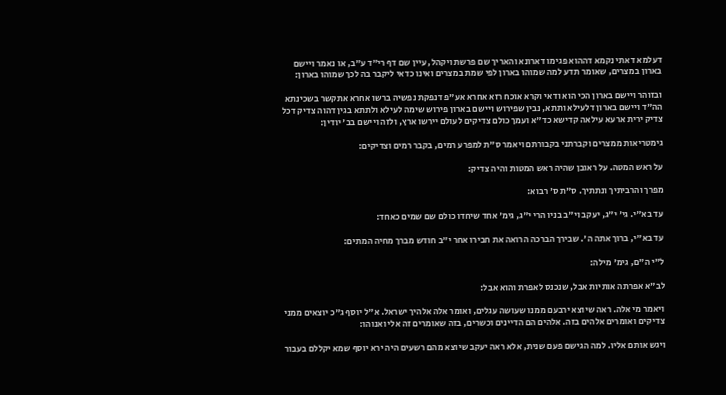דעלמא דאתי נקמא דההוא פגימו דארונא והאריך שם פרשת ויקהל, עיין שם דף רי"ד ע"ב, או נאמר ויישם בארון במצרים, שאומר תדע למה שמוהו בארון לפי שמת במצרים ואינו כדאי ליקבר בה לכך שמוהו בארון:

ובזוהר ויישם בארון הכי הוא ודאי וקרא אוכח רזא אחרא אע"פ דנפקת נפשיה ברשו אחרא אתקשר בשכינתא הה"ד ויישם בארון דלעילא ותתא, נבין שפירוש ויישם בארון פירוש שימה לעילא ולתתא בגין דהוה צדיק דכל צדיק ירית ארעא עילאה קדישא כד"א ועמך כולם צדיקים לעולם יירשו ארץ, ולזה ויישם בב' יודין:

גימטריאות ממצרים וקברתני בקבורתם ויאמר ס"ת למפרע רמים, בקבר רמים וצדיקים:

על ראש המטה. על ראובן שהיה ראש המטות והיה צדיק:

מפרך והרביתיך ונתתיך. ס"ת ס' רבוא:

עד בא"י. גי' י"ג, יעקב וי"ב בניו הרי י"ג, גימ' אחד שיחדו כולם שם שמים כאחד:

עד בא"י, ברוך אתה ה'. שבירך הברכה הרואה את חבירו אחר י"ב חודש מברך מחיה המתים:

ל"י ה"ם, גימ' מילה:

לב"א אפרתה אותיות אבל, שנכנס לאפרת והוא אבל:

ויאמר מי אלה. ראה שיוצא ירבעם ממנו שעושה עגלים, ואומר אלה אלהיך ישראל. א"ל יוסף ג"כ יוצאים ממני צדיקים ואומרים אלהים בזה. אלהים הם הדיינים וכשרים, בזה שאומרים זה אלי ואנוהו:

ויגש אותם אליו. למה הגישם פעם שנית, אלא ראה יעקב שיוצא מהם רשעים היה ירא יוסף שמא יקללם בעבור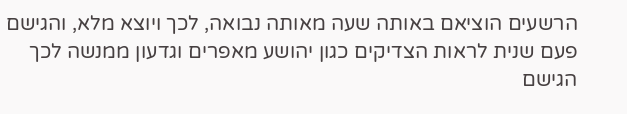הרשעים הוציאם באותה שעה מאותה נבואה, לכך ויוצא מלא, והגישם פעם שנית לראות הצדיקים כגון יהושע מאפרים וגדעון ממנשה לכך הגישם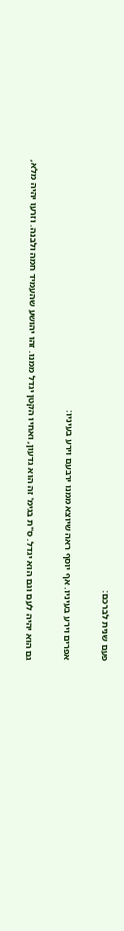פעם שנית לברכם:

אפרים וירע בעיניו. אף יוסף ראה שיוצא ממנו ירבעם וירע בעיניו:

גם הוא יהיה לעם וגם הוא יגדל. ס"ת בגימ' זה הוא גדעון, ואחיו הקטן יגדל ממנו. זהו יהושע שהעמיד חמה ולבנה. וזרעו יהיה מלא,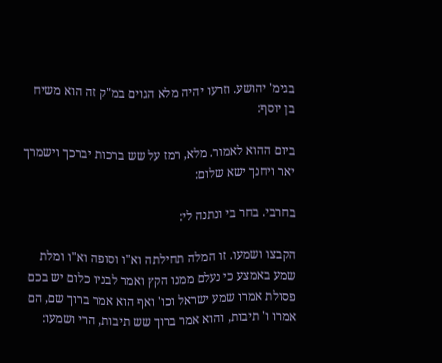בגימ' יהושע. וזרעו יהיה מלא הגוים במ"ק זה הוא משיח בן יוסף:

ביום ההוא לאמור. מלא, רמז על שש ברכות יברכך וישמרך יאר ויחנך ישא שלום:

בחרבי. בחר בי ונתנה לי:

הקבצו ושמעו. זו המלה תחילתה וא"ו וסופה וא"ו ומלת שמע באמצע כי נעלם ממנו הקץ ואמר לבניו כלום יש בכם פסולת אמרו שמע ישראל וכו' ואף הוא אמר ברוך שם, הם אמרו ו' תיבות, והוא אמר ברוך שש תיבות, הרי ושמעו: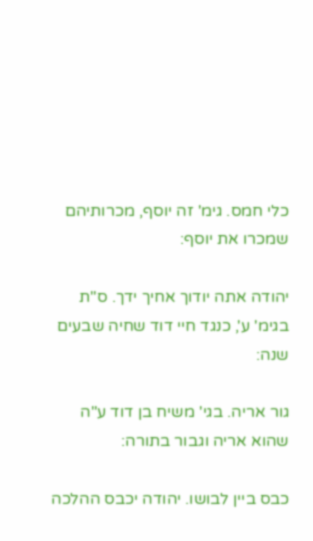כלי חמס. גימ' זה יוסף, מכרותיהם שמכרו את יוסף:

יהודה אתה יודוך אחיך ידך. ס"ת בגימ' ע', כנגד חיי דוד שחיה שבעים שנה:

גור אריה. בגי' משיח בן דוד ע"ה שהוא אריה וגבור בתורה:

כבס ביין לבושו. יהודה יכבס ההלכה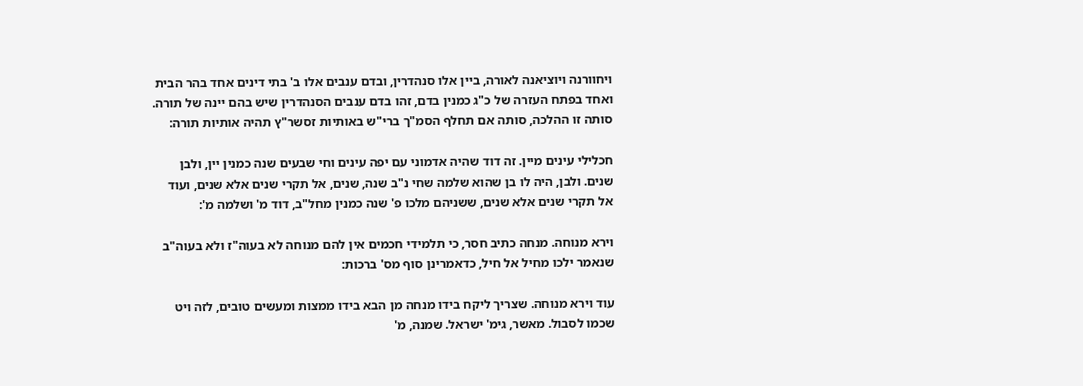ויחוורנה ויוציאנה לאורה, ביין אלו סנהדרין, ובדם ענבים אלו ב' בתי דינים אחד בהר הבית ואחד בפתח העזרה של כ"ג כמנין בדם, זהו בדם ענבים הסנהדרין שיש בהם יינה של תורה. סותה זו ההלכה, סותה אם תחלף הסמ"ך ברי"ש באותיות זסשר"ץ תהיה אותיות תורה:

חכלילי עינים מיין. זה דוד שהיה אדמוני עם יפה עינים וחי שבעים שנה כמנין יין, ולבן שנים. ולבן, היה לו בן שהוא שלמה שחי נ"ב שנה, שנים, אל תקרי שנים אלא שנים, ועוד אל תקרי שנים אלא שנים, ששניהם מלכו פ' שנה כמנין מחל"ב, דוד מ' ושלמה מ':

וירא מנוחה. מנחה כתיב חסר, כי תלמידי חכמים אין להם מנוחה לא בעוה"ז ולא בעוה"ב שנאמר ילכו מחיל אל חיל, כדאמרינן סוף מס' ברכות:

עוד וירא מנוחה. שצריך ליקח בידו מנחה מן הבא בידו ממצות ומעשים טובים, לזה ויט שכמו לסבול. מאשר, גימ' ישראל. שמנה, מ'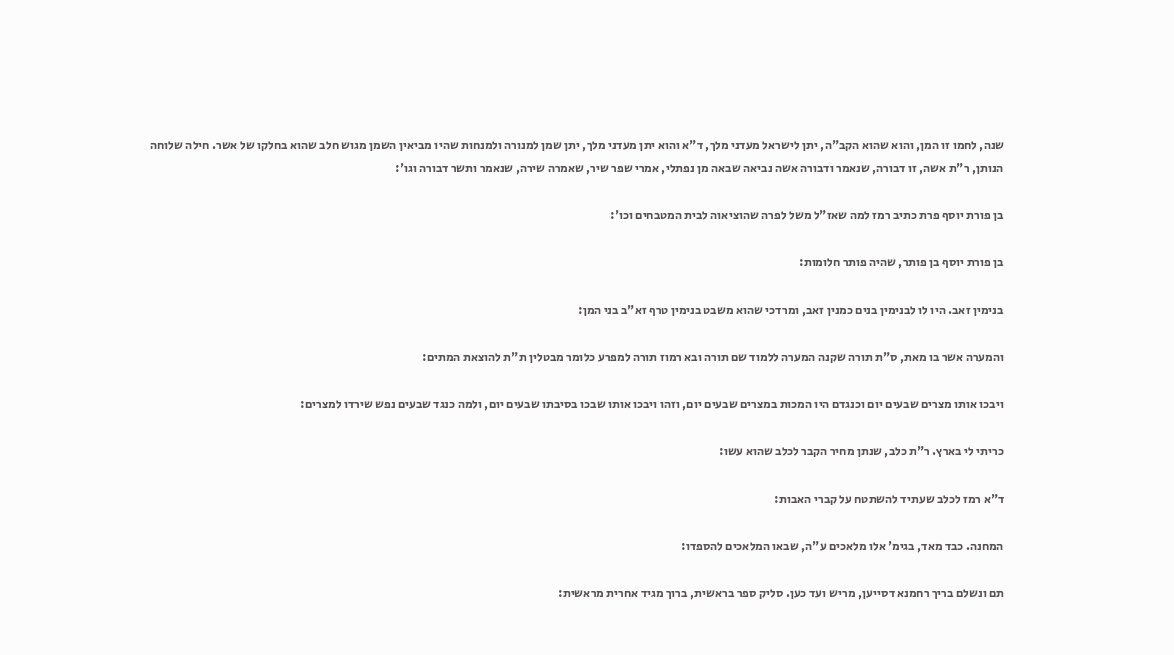שנה, לחמו זו המן, והוא שהוא הקב"ה, יתן לישראל מעדני מלך, ד"א והוא יתן מעדני מלך, יתן שמן למנורה ולמנחות שהיו מביאין השמן מגוש חלב שהוא בחלקו של אשר. חילה שלוחה הנותן, ר"ת אשה, זו דבורה, שנאמר ודבורה אשה נביאה שבאה מן נפתלי, אמרי שפר שיר, שאמרה שירה, שנאמר ותשר דבורה וגו':

בן פורת יוסף פרת כתיב רמז למה שאז"ל משל לפרה שהוציאוה לבית המטבחים וכו':

בן פורת יוסף בן פותר, שהיה פותר חלומות:

בנימין זאב. היו לו לבנימין בנים כמנין זאב, ומרדכי שהוא משבט בנימין טרף זא"ב בני המן:

והמערה אשר בו מאת, ס"ת תורה שקנה המערה ללמוד שם תורה ובא רמוז תורה למפרע כלומר מבטלין ת"ת להוצאת המתים:

ויבכו אותו מצרים שבעים יום וכנגדם היו המכות במצרים שבעים יום, וזהו ויבכו אותו שבכו בסיבתו שבעים יום, ולמה כנגד שבעים נפש שירדו למצרים:

כריתי לי בארץ. ר"ת כלב, שנתן מחיר הקבר לכלב שהוא עשו:

ד"א רמז לכלב שעתיד להשתטח על קברי האבות:

המחנה. כבד מאד, בגימ' אלו מלאכים ע"ה, שבאו המלאכים להספדו:

תם ונשלם בריך רחמנא דסייען, מריש ועד כען. סליק ספר בראשית, ברוך מגיד אחרית מראשית: